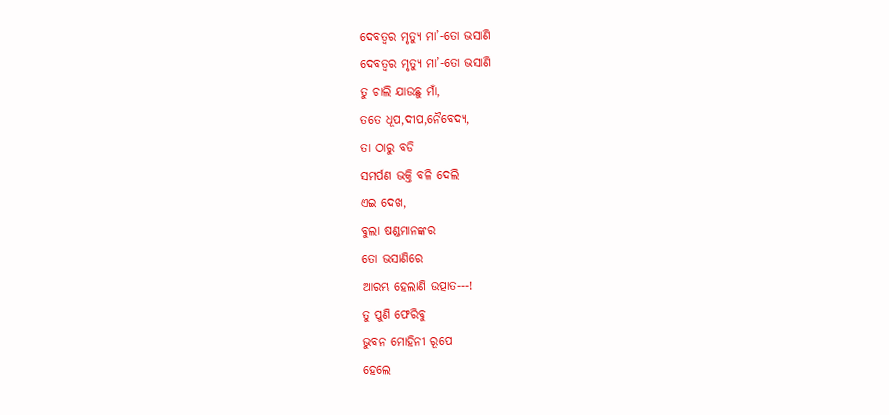ଦେବତ୍ୱର ମୃତ୍ୟୁ ମା’-ତୋ ଭସାଣି
ଦେବତ୍ୱର ମୃତ୍ୟୁ ମା’-ତୋ ଭସାଣି
ତୁ ଚାଲି ଯାଉଛୁ ମାଁ,
ତତେ ଧୂପ,ଦୀପ,ନୈବେଦ୍ୟ,
ତା ଠାରୁ ବଡି
ସମର୍ପଣ ଭକ୍ତି ବଳି ଦେଲି
ଏଇ ଦେଖ,
ବୁଲା ଷଣ୍ଡମାନଙ୍କର
ତୋ ଭସାଣିରେ
ଆରମ୍ଭ ହେଲାଣି ଉତ୍ପାତ---!
ତୁ ପୁଣି ଫେରିବୁ
ଭୁବନ ମୋହିନୀ ରୂପେ
ହେଲେ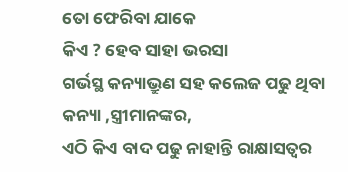ତୋ ଫେରିବା ଯାକେ
କିଏ ? ହେବ ସାହା ଭରସା
ଗର୍ଭସ୍ଥ କନ୍ୟାଭ୍ରୁଣ ସହ କଲେଜ ପଢୁ ଥିବା କନ୍ୟା ,ସ୍ତ୍ରୀମାନଙ୍କର,
ଏଠି କିଏ ବାଦ ପଢୁ ନାହାନ୍ତି ରାକ୍ଷାସତ୍ୱର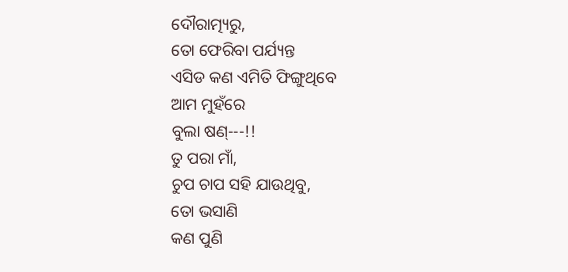ଦୌରାତ୍ମ୍ୟରୁ,
ତୋ ଫେରିବା ପର୍ଯ୍ୟନ୍ତ
ଏସିଡ କଣ ଏମିତି ଫିଙ୍ଗୁଥିବେ
ଆମ ମୁହଁରେ
ବୁଲା ଷଣ୍---!!
ତୁ ପରା ମାଁ,
ଚୁପ ଚାପ ସହି ଯାଉଥିବୁ,
ତୋ ଭସାଣି
କଣ ପୁଣି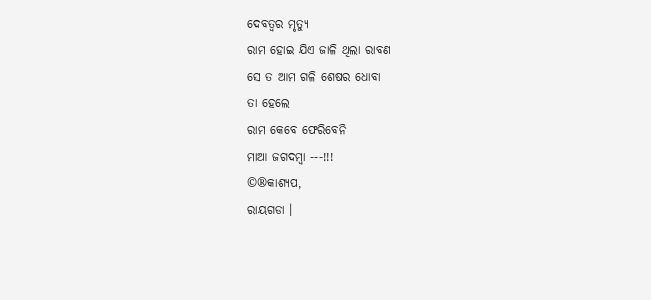ଦେବତ୍ୱର ମୃତ୍ୟୁ
ରାମ ହୋଇ ଯିଏ ଜାଳି ଥିଲା ରାବଣ
ସେ ତ ଆମ ଗଳି ଶେଷର ଧୋବା
ତା ହେଲେ
ରାମ କେବେ ଫେରିବେନି
ମାଆ ଜଗଦମ୍ବା ---!!!
©®କାଶ୍ୟପ,
ରାୟଗଡା ।